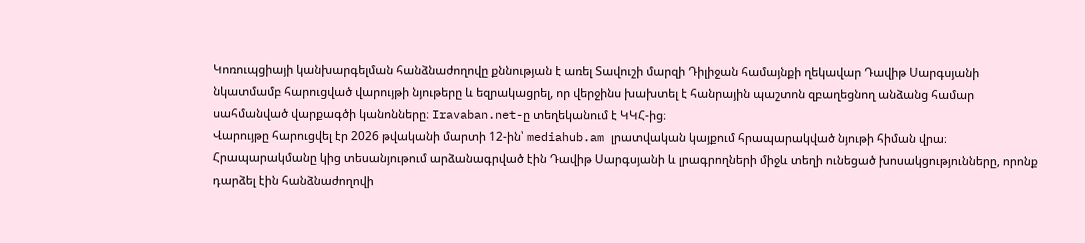Կոռուպցիայի կանխարգելման հանձնաժողովը քննության է առել Տավուշի մարզի Դիլիջան համայնքի ղեկավար Դավիթ Սարգսյանի նկատմամբ հարուցված վարույթի նյութերը և եզրակացրել, որ վերջինս խախտել է հանրային պաշտոն զբաղեցնող անձանց համար սահմանված վարքագծի կանոնները։ Iravaban.net-ը տեղեկանում է ԿԿՀ-ից։
Վարույթը հարուցվել էր 2026 թվականի մարտի 12-ին՝ mediahub.am լրատվական կայքում հրապարակված նյութի հիման վրա։ Հրապարակմանը կից տեսանյութում արձանագրված էին Դավիթ Սարգսյանի և լրագրողների միջև տեղի ունեցած խոսակցությունները, որոնք դարձել էին հանձնաժողովի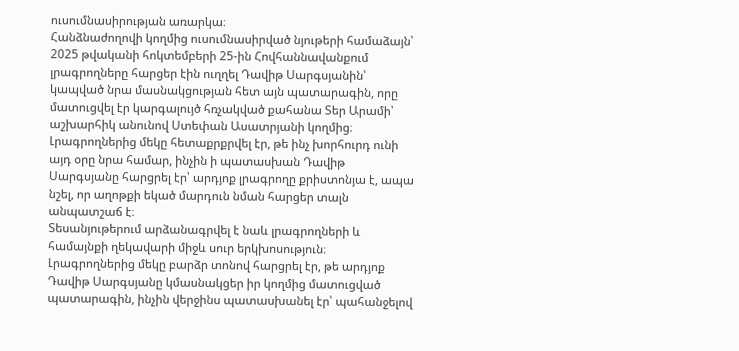ուսումնասիրության առարկա։
Հանձնաժողովի կողմից ուսումնասիրված նյութերի համաձայն՝ 2025 թվականի հոկտեմբերի 25-ին Հովհաննավանքում լրագրողները հարցեր էին ուղղել Դավիթ Սարգսյանին՝ կապված նրա մասնակցության հետ այն պատարագին, որը մատուցվել էր կարգալույծ հռչակված քահանա Տեր Արամի՝ աշխարհիկ անունով Ստեփան Ասատրյանի կողմից։ Լրագրողներից մեկը հետաքրքրվել էր, թե ինչ խորհուրդ ունի այդ օրը նրա համար, ինչին ի պատասխան Դավիթ Սարգսյանը հարցրել էր՝ արդյոք լրագրողը քրիստոնյա է, ապա նշել, որ աղոթքի եկած մարդուն նման հարցեր տալն անպատշաճ է։
Տեսանյութերում արձանագրվել է նաև լրագրողների և համայնքի ղեկավարի միջև սուր երկխոսություն։ Լրագրողներից մեկը բարձր տոնով հարցրել էր, թե արդյոք Դավիթ Սարգսյանը կմասնակցեր իր կողմից մատուցված պատարագին, ինչին վերջինս պատասխանել էր՝ պահանջելով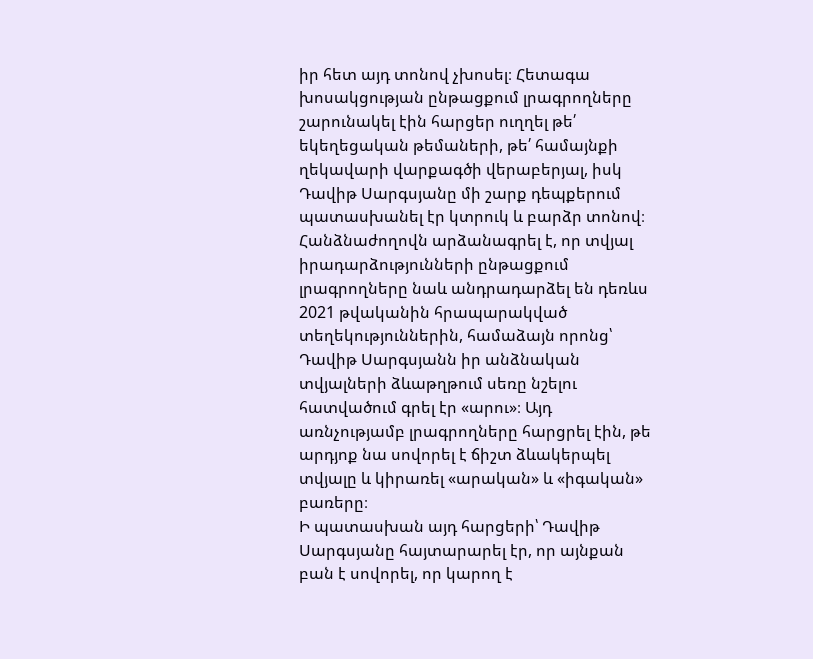իր հետ այդ տոնով չխոսել։ Հետագա խոսակցության ընթացքում լրագրողները շարունակել էին հարցեր ուղղել թե՛ եկեղեցական թեմաների, թե՛ համայնքի ղեկավարի վարքագծի վերաբերյալ, իսկ Դավիթ Սարգսյանը մի շարք դեպքերում պատասխանել էր կտրուկ և բարձր տոնով։
Հանձնաժողովն արձանագրել է, որ տվյալ իրադարձությունների ընթացքում լրագրողները նաև անդրադարձել են դեռևս 2021 թվականին հրապարակված տեղեկություններին, համաձայն որոնց՝ Դավիթ Սարգսյանն իր անձնական տվյալների ձևաթղթում սեռը նշելու հատվածում գրել էր «արու»։ Այդ առնչությամբ լրագրողները հարցրել էին, թե արդյոք նա սովորել է ճիշտ ձևակերպել տվյալը և կիրառել «արական» և «իգական» բառերը։
Ի պատասխան այդ հարցերի՝ Դավիթ Սարգսյանը հայտարարել էր, որ այնքան բան է սովորել, որ կարող է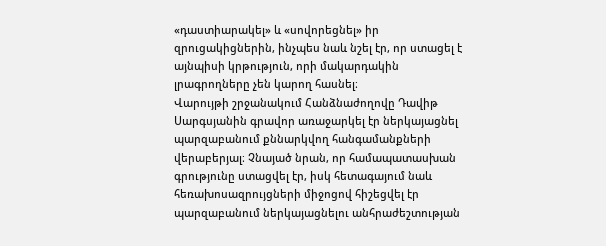«դաստիարակել» և «սովորեցնել» իր զրուցակիցներին, ինչպես նաև նշել էր, որ ստացել է այնպիսի կրթություն, որի մակարդակին լրագրողները չեն կարող հասնել։
Վարույթի շրջանակում Հանձնաժողովը Դավիթ Սարգսյանին գրավոր առաջարկել էր ներկայացնել պարզաբանում քննարկվող հանգամանքների վերաբերյալ։ Չնայած նրան, որ համապատասխան գրությունը ստացվել էր, իսկ հետագայում նաև հեռախոսազրույցների միջոցով հիշեցվել էր պարզաբանում ներկայացնելու անհրաժեշտության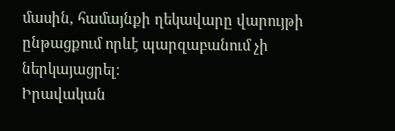մասին, համայնքի ղեկավարը վարույթի ընթացքում որևէ պարզաբանում չի ներկայացրել։
Իրավական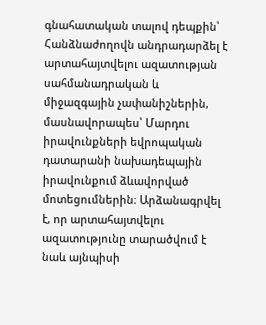գնահատական տալով դեպքին՝ Հանձնաժողովն անդրադարձել է արտահայտվելու ազատության սահմանադրական և միջազգային չափանիշներին, մասնավորապես՝ Մարդու իրավունքների եվրոպական դատարանի նախադեպային իրավունքում ձևավորված մոտեցումներին։ Արձանագրվել է, որ արտահայտվելու ազատությունը տարածվում է նաև այնպիսի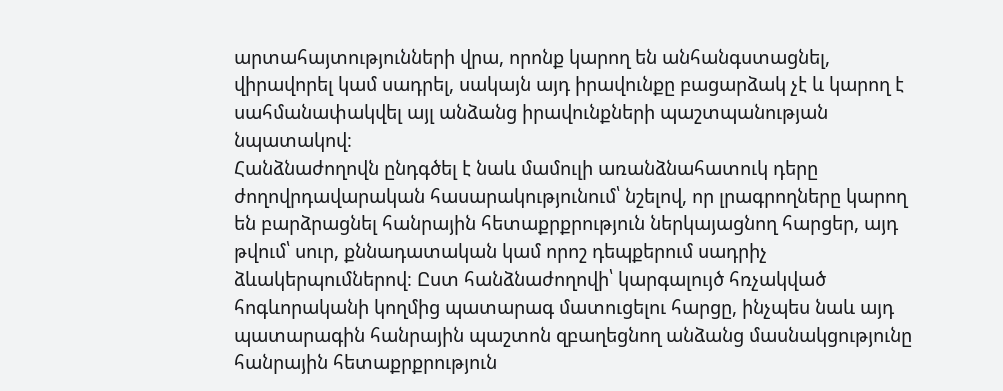արտահայտությունների վրա, որոնք կարող են անհանգստացնել, վիրավորել կամ սադրել, սակայն այդ իրավունքը բացարձակ չէ և կարող է սահմանափակվել այլ անձանց իրավունքների պաշտպանության նպատակով։
Հանձնաժողովն ընդգծել է նաև մամուլի առանձնահատուկ դերը ժողովրդավարական հասարակությունում՝ նշելով, որ լրագրողները կարող են բարձրացնել հանրային հետաքրքրություն ներկայացնող հարցեր, այդ թվում՝ սուր, քննադատական կամ որոշ դեպքերում սադրիչ ձևակերպումներով։ Ըստ հանձնաժողովի՝ կարգալույծ հռչակված հոգևորականի կողմից պատարագ մատուցելու հարցը, ինչպես նաև այդ պատարագին հանրային պաշտոն զբաղեցնող անձանց մասնակցությունը հանրային հետաքրքրություն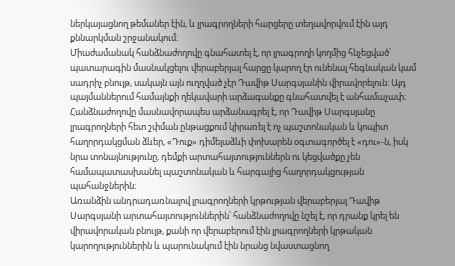ներկայացնող թեմաներ էին, և լրագրողների հարցերը տեղավորվում էին այդ քննարկման շրջանակում։
Միաժամանակ հանձնաժողովը գնահատել է, որ լրագրողի կողմից հնչեցված՝ պատարագին մասնակցելու վերաբերյալ հարցը կարող էր ունենալ հեգնական կամ սադրիչ բնույթ, սակայն այն ուղղված չէր Դավիթ Սարգսյանին վիրավորելուն։ Այդ պայմաններում համայնքի ղեկավարի արձագանքը գնահատվել է անհամաչափ։
Հանձնաժողովը մասնավորապես արձանագրել է, որ Դավիթ Սարգսյանը լրագրողների հետ շփման ընթացքում կիրառել է ոչ պաշտոնական և կոպիտ հաղորդակցման ձևեր, «Դուք» դիմելաձևի փոխարեն օգտագործել է «դու»-ն, իսկ նրա տոնայնությունը, դեմքի արտահայտություններն ու կեցվածքը չեն համապատասխանել պաշտոնական և հարգալից հաղորդակցության պահանջներին։
Առանձին անդրադառնալով լրագրողների կրթության վերաբերյալ Դավիթ Սարգսյանի արտահայտություններին՝ հանձնաժողովը նշել է, որ դրանք կրել են վիրավորական բնույթ, քանի որ վերաբերում էին լրագրողների կրթական կարողություններին և պարունակում էին նրանց նվաստացնող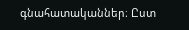գնահատականներ։ Ըստ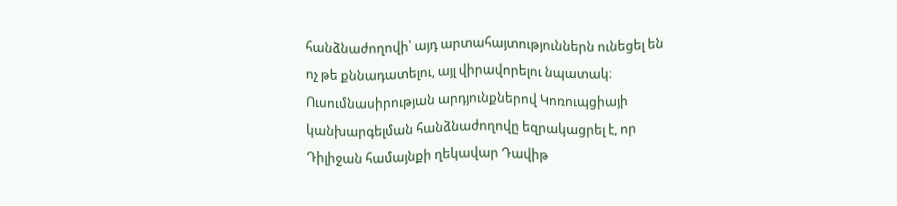հանձնաժողովի՝ այդ արտահայտություններն ունեցել են ոչ թե քննադատելու, այլ վիրավորելու նպատակ։
Ուսումնասիրության արդյունքներով Կոռուպցիայի կանխարգելման հանձնաժողովը եզրակացրել է, որ Դիլիջան համայնքի ղեկավար Դավիթ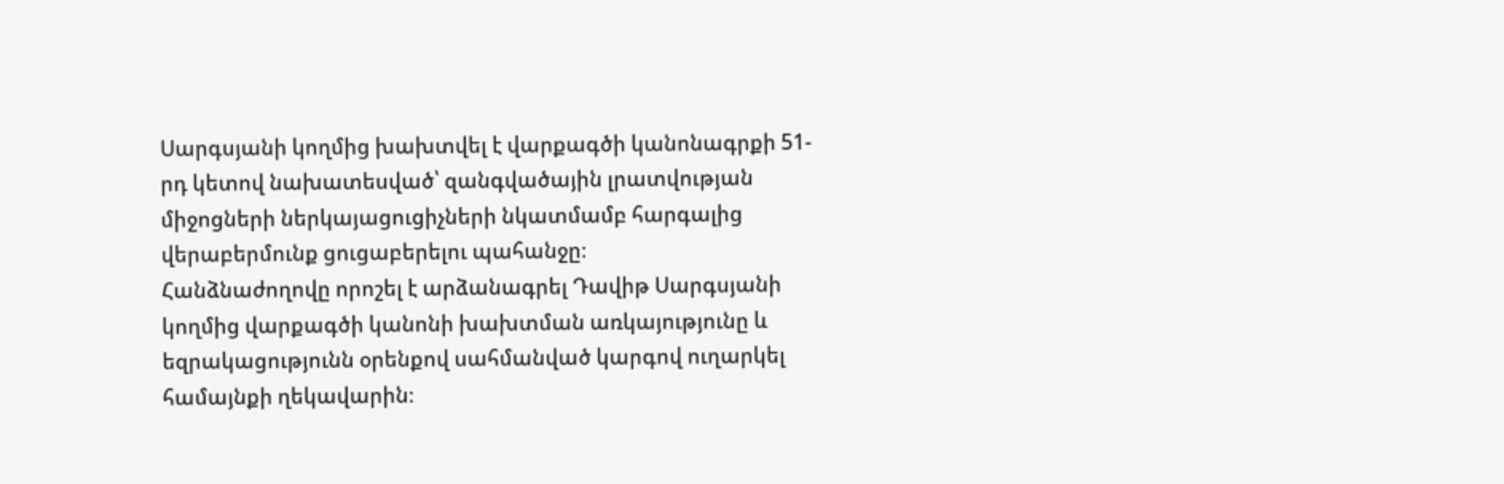Սարգսյանի կողմից խախտվել է վարքագծի կանոնագրքի 51-րդ կետով նախատեսված՝ զանգվածային լրատվության միջոցների ներկայացուցիչների նկատմամբ հարգալից վերաբերմունք ցուցաբերելու պահանջը։
Հանձնաժողովը որոշել է արձանագրել Դավիթ Սարգսյանի կողմից վարքագծի կանոնի խախտման առկայությունը և եզրակացությունն օրենքով սահմանված կարգով ուղարկել համայնքի ղեկավարին։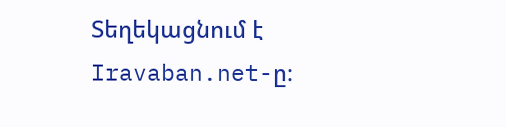Տեղեկացնում է Iravaban.net-ը։